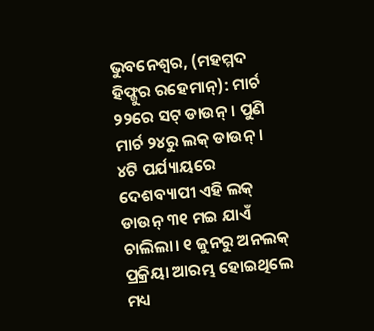ଭୁବନେଶ୍ବର, (ମହମ୍ମଦ ହିଫ୍ଜୁର ରହେମାନ୍): ମାର୍ଚ ୨୨ରେ ସଟ୍ ଡାଉନ୍। ପୁଣି ମାର୍ଚ ୨୪ରୁ ଲକ୍ ଡାଉନ୍। ୪ଟି ପର୍ଯ୍ୟାୟରେ ଦେଶବ୍ୟାପୀ ଏହି ଲକ୍ ଡାଉନ୍ ୩୧ ମଇ ଯାଏଁ ଚାଲିଲା। ୧ ଜୁନରୁ ଅନଲକ୍ ପ୍ରକ୍ରିୟା ଆରମ୍ଭ ହୋଇଥିଲେ ମଧ୍ୟ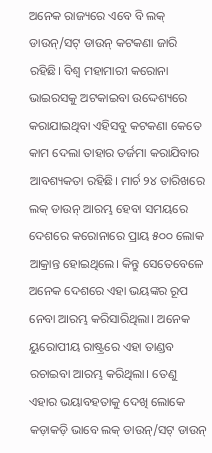ଅନେକ ରାଜ୍ୟରେ ଏବେ ବି ଲକ୍ ଡାଉନ୍/ସଟ୍ ଡାଉନ୍ କଟକଣା ଜାରି ରହିଛି। ବିଶ୍ବ ମହାମାରୀ କରୋନା ଭାଇରସକୁ ଅଟକାଇବା ଉଦ୍ଦେଶ୍ୟରେ କରାଯାଇଥିବା ଏହିସବୁ କଟକଣା କେତେ କାମ ଦେଲା ତାହାର ତର୍ଜମା କରାଯିବାର ଆବଶ୍ୟକତା ରହିଛି। ମାର୍ଚ ୨୪ ତାରିଖରେ ଲକ୍ ଡାଉନ୍ ଆରମ୍ଭ ହେବା ସମୟରେ ଦେଶରେ କରୋନାରେ ପ୍ରାୟ ୫୦୦ ଲୋକ ଆକ୍ରାନ୍ତ ହୋଇଥିଲେ। କିନ୍ତୁ ସେତେବେଳେ ଅନେକ ଦେଶରେ ଏହା ଭୟଙ୍କର ରୂପ ନେବା ଆରମ୍ଭ କରିସାରିଥିଲା। ଅନେକ ୟୁରୋପୀୟ ରାଷ୍ଟ୍ରରେ ଏହା ତାଣ୍ଡବ ରଚାଇବା ଆରମ୍ଭ କରିଥିଲା। ତେଣୁ ଏହାର ଭୟାବହତାକୁ ଦେଖି ଲୋକେ କଡ଼ାକଡ଼ି ଭାବେ ଲକ୍ ଡାଉନ୍/ସଟ୍ ଡାଉନ୍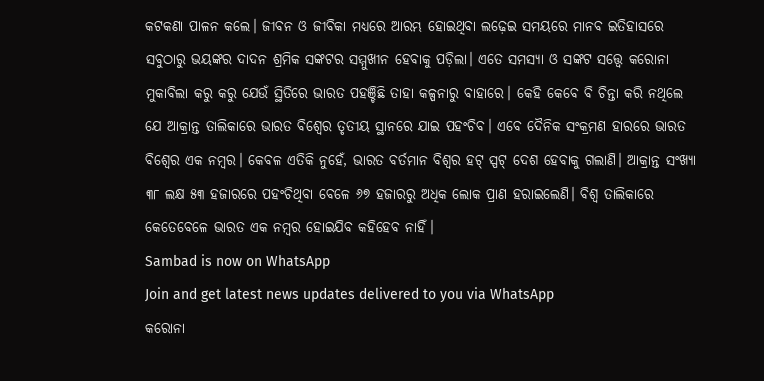କଟକଣା ପାଳନ କଲେ। ଜୀବନ ଓ ଜୀବିକା ମଧ୍ୟରେ ଆରମ୍ଭ ହୋଇଥିବା ଲଢ଼େଇ ସମୟରେ ମାନବ ଇତିହାସରେ ସବୁଠାରୁ ଭୟଙ୍କର ଦାଦନ ଶ୍ରମିକ ସଙ୍କଟର ସମ୍ମୁଖୀନ ହେବାକୁ ପଡ଼ିଲା। ଏତେ ସମସ୍ୟା ଓ ସଙ୍କଟ ସତ୍ତ୍ବେ କରୋନା ମୁକାବିଲା କରୁ କରୁ ଯେଉଁ ସ୍ଥିତିରେ ଭାରତ ପହଞ୍ଚିଛି ତାହା କଳ୍ପନାରୁ ବାହାରେ। କେହି କେବେ ବି ଚିନ୍ତା କରି ନଥିଲେ ଯେ ଆକ୍ରାନ୍ତ ତାଲିକାରେ ଭାରତ ବିଶ୍ବେର ତୃତୀୟ ସ୍ଥାନରେ ଯାଇ ପହଂଚିବ। ଏବେ ଦୈନିକ ସଂକ୍ରମଣ ହାରରେ ଭାରତ ବିଶ୍ବେର ଏକ ନମ୍ବର। କେବଳ ଏତିକି ନୁହେଁ, ଭାରତ ବର୍ତମାନ ବିଶ୍ବର ହଟ୍ ସ୍ପଟ୍ ଦେଶ ହେବାକୁ ଗଲାଣି। ଆକ୍ରାନ୍ତ ସଂଖ୍ୟା ୩୮ ଲକ୍ଷ ୫୩ ହଜାରରେ ପହଂଚିଥିବା ବେଳେ ୬୭ ହଜାରରୁ ଅଧିକ ଲୋକ ପ୍ରାଣ ହରାଇଲେଣି। ବିଶ୍ବ ତାଲିକାରେ କେତେବେଳେ ଭାରତ ଏକ ନମ୍ବର ହୋଇଯିବ କହିହେବ ନାହିଁ।
Sambad is now on WhatsApp
Join and get latest news updates delivered to you via WhatsApp
କରୋନା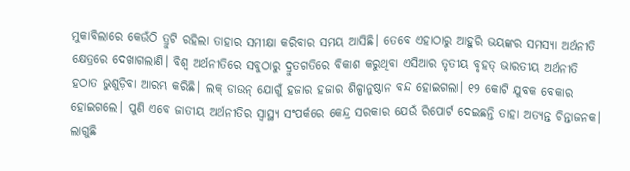ମୁକାବିଲାରେ କେଉଁଠି ତ୍ରୁଟି ରହିଲା ତାହାର ସମୀକ୍ଷା କରିବାର ସମୟ ଆସିଛି। ତେବେ ଏହାଠାରୁ ଆହୁରି ଭୟଙ୍କର ସମସ୍ୟା ଅର୍ଥନୀତି କ୍ଷେତ୍ରରେ ଦେଖାଗଲାଣି। ବିଶ୍ବ ଅର୍ଥନୀତିରେ ସବୁଠାରୁ ଦ୍ରୁତଗତିରେ ବିକାଶ କରୁଥିବା ଏସିଆର ତୃତୀୟ ବୃହତ୍ ଭାରତୀୟ ଅର୍ଥନୀତି ହଠାତ ଭୁଶୁଡ଼ିବା ଆରମ୍ଭ କରିଛି। ଲକ୍ ଡାଉନ୍ ଯୋଗୁଁ ହଜାର ହଜାର ଶିଳ୍ପାନୁଷ୍ଠାନ ବନ୍ଦ ହୋଇଗଲା। ୧୨ କୋଟି ଯୁବକ ବେକାର ହୋଇଗଲେ। ପୁଣି ଏବେ ଜାତୀୟ ଅର୍ଥନୀତିର ସ୍ବାସ୍ଥ୍ୟ ସଂପର୍କରେ କେନ୍ଦ୍ର ସରକାର ଯେଉଁ ରିପୋର୍ଟ ଦେଇଛନ୍ତି ତାହା ଅତ୍ୟନ୍ତ ଚିନ୍ତାଜନକ। ଲାଗୁଛି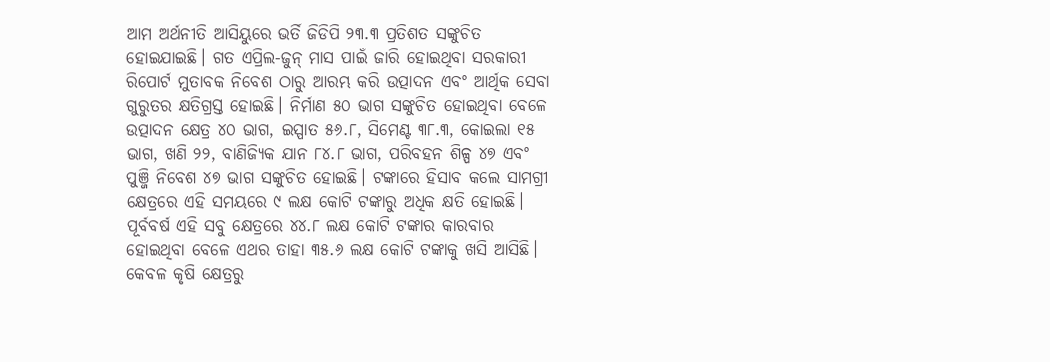ଆମ ଅର୍ଥନୀତି ଆସିୟୁରେ ଭର୍ତି ଜିଡିପି ୨୩.୩ ପ୍ରତିଶତ ସଙ୍କୁଚିତ ହୋଇଯାଇଛି। ଗତ ଏପ୍ରିଲ-ଜୁନ୍ ମାସ ପାଇଁ ଜାରି ହୋଇଥିବା ସରକାରୀ ରିପୋର୍ଟ ମୁତାବକ ନିବେଶ ଠାରୁ ଆରମ୍ଭ କରି ଉତ୍ପାଦନ ଏବଂ ଆର୍ଥିକ ସେବା ଗୁରୁତର କ୍ଷତିଗ୍ରସ୍ତ ହୋଇଛି। ନିର୍ମାଣ ୫୦ ଭାଗ ସଙ୍କୁଚିତ ହୋଇଥିବା ବେଳେ ଉତ୍ପାଦନ କ୍ଷେତ୍ର ୪୦ ଭାଗ, ଇସ୍ପାତ ୫୬.୮, ସିମେଣ୍ଟ ୩୮.୩, କୋଇଲା ୧୫ ଭାଗ, ଖଣି ୨୨, ବାଣିଜ୍ୟିକ ଯାନ ୮୪.୮ ଭାଗ, ପରିବହନ ଶିଳ୍ପ ୪୭ ଏବଂ ପୁଞ୍ଜି ନିବେଶ ୪୭ ଭାଗ ସଙ୍କୁଚିତ ହୋଇଛି। ଟଙ୍କାରେ ହିସାବ କଲେ ସାମଗ୍ରୀ କ୍ଷେତ୍ରରେ ଏହି ସମୟରେ ୯ ଲକ୍ଷ କୋଟି ଟଙ୍କାରୁ ଅଧିକ କ୍ଷତି ହୋଇଛି। ପୂର୍ବବର୍ଷ ଏହି ସବୁ କ୍ଷେତ୍ରରେ ୪୪.୮ ଲକ୍ଷ କୋଟି ଟଙ୍କାର କାରବାର ହୋଇଥିବା ବେଳେ ଏଥର ତାହା ୩୫.୬ ଲକ୍ଷ କୋଟି ଟଙ୍କାକୁ ଖସି ଆସିଛି। କେବଳ କୃଷି କ୍ଷେତ୍ରରୁ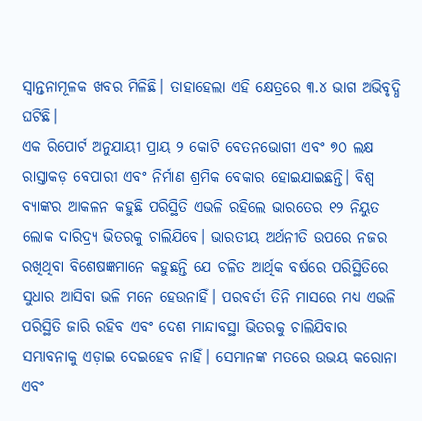ସ୍ବାନ୍ତନାମୂଳକ ଖବର ମିଳିଛି। ତାହାହେଲା ଏହି କ୍ଷେତ୍ରରେ ୩.୪ ଭାଗ ଅଭିବୃଦ୍ଧି ଘଟିଛି।
ଏକ ରିପୋର୍ଟ ଅନୁଯାୟୀ ପ୍ରାୟ ୨ କୋଟି ବେତନଭୋଗୀ ଏବଂ ୭୦ ଲକ୍ଷ ରାସ୍ତାକଡ଼ ବେପାରୀ ଏବଂ ନିର୍ମାଣ ଶ୍ରମିକ ବେକାର ହୋଇଯାଇଛନ୍ତି। ବିଶ୍ବ ବ୍ୟାଙ୍କର ଆକଳନ କହୁଛି ପରିସ୍ଥିତି ଏଭଳି ରହିଲେ ଭାରତେର ୧୨ ନିୟୁତ ଲୋକ ଦାରିଦ୍ର୍ୟ ଭିତରକୁ ଚାଲିଯିବେ। ଭାରତୀୟ ଅର୍ଥନୀତି ଉପରେ ନଜର ରଖିଥିବା ବିଶେଷଜ୍ଞମାନେ କହୁଛନ୍ତି ଯେ ଚଳିତ ଆର୍ଥିକ ବର୍ଷରେ ପରିସ୍ଥିତିରେ ସୁଧାର ଆସିବା ଭଳି ମନେ ହେଉନାହିଁ। ପରବର୍ତୀ ତିନି ମାସରେ ମଧ୍ୟ ଏଭଳି ପରିସ୍ଥିତି ଜାରି ରହିବ ଏବଂ ଦେଶ ମାନ୍ଦାବସ୍ଥା ଭିତରକୁ ଚାଲିଯିବାର ସମ୍ଭାବନାକୁ ଏଡ଼ାଇ ଦେଇହେବ ନାହିଁ। ସେମାନଙ୍କ ମତରେ ଉଭୟ କରୋନା ଏବଂ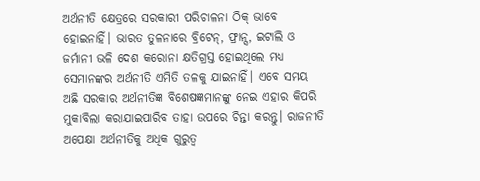ଅର୍ଥନୀତି କ୍ଷେତ୍ରରେ ସରକାରୀ ପରିଚାଳନା ଠିକ୍ ଭାବେ ହୋଇନାହିଁ। ଭାରତ ତୁଳନାରେ ବ୍ରିଟେନ୍, ଫ୍ରାନ୍ସ, ଇଟାଲି ଓ ଜର୍ମାନୀ ଭଳି ଦେଶ କରୋନା କ୍ଷତିଗ୍ରସ୍ତ ହୋଇଥିଲେ ମଧ୍ୟ ସେମାନଙ୍କର ଅର୍ଥନୀତି ଏମିତି ତଳକୁ ଯାଇନାହିଁ। ଏବେ ସମୟ ଅଛି ସରକାର ଅର୍ଥନୀତିଜ୍ଞ ବିଶେଷଜ୍ଞମାନଙ୍କୁ ନେଇ ଏହାର କିପରି ମୁକାବିଲା କରାଯାଇପାରିବ ତାହା ଉପରେ ଚିନ୍ତା କରନ୍ତୁ। ରାଜନୀତି ଅପେକ୍ଷା ଅର୍ଥନୀତିକୁ ଅଧିକ ଗୁରୁତ୍ବ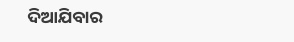ଦିଆଯିବାର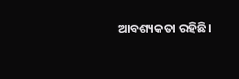ଆବଶ୍ୟକତା ରହିଛି।